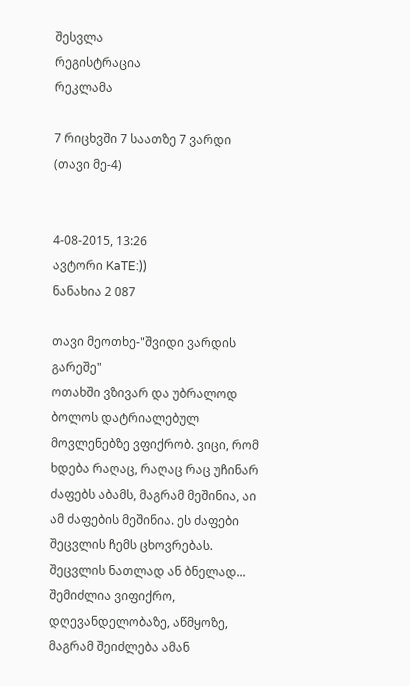შესვლა
რეგისტრაცია
რეკლამა

7 რიცხვში 7 საათზე 7 ვარდი (თავი მე-4)


4-08-2015, 13:26
ავტორი KaTE:))
ნანახია 2 087

თავი მეოთხე-"შვიდი ვარდის გარეშე"
ოთახში ვზივარ და უბრალოდ ბოლოს დატრიალებულ მოვლენებზე ვფიქრობ. ვიცი, რომ ხდება რაღაც, რაღაც რაც უჩინარ ძაფებს აბამს, მაგრამ მეშინია, აი ამ ძაფების მეშინია. ეს ძაფები შეცვლის ჩემს ცხოვრებას. შეცვლის ნათლად ან ბნელად... შემიძლია ვიფიქრო, დღევანდელობაზე, აწმყოზე, მაგრამ შეიძლება ამან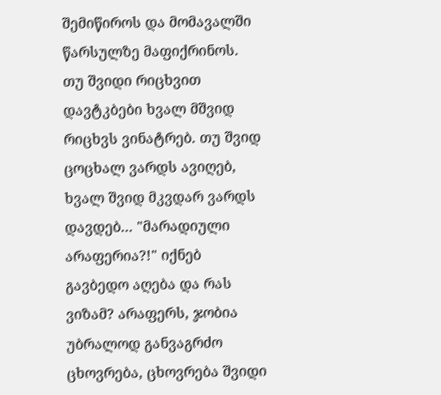შემიწიროს და მომავალში წარსულზე მაფიქრინოს. თუ შვიდი რიცხვით დავტკბები ხვალ მშვიდ რიცხვს ვინატრებ. თუ შვიდ ცოცხალ ვარდს ავიღებ, ხვალ შვიდ მკვდარ ვარდს დავდებ... "მარადიული არაფერია?!" იქნებ გავბედო აღება და რას ვიზამ? არაფერს, ჯობია უბრალოდ განვაგრძო ცხოვრება, ცხოვრება შვიდი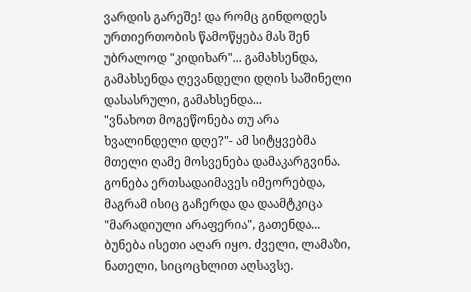ვარდის გარეშე! და რომც გინდოდეს ურთიერთობის წამოწყება მას შენ უბრალოდ "კიდიხარ"... გამახსენდა, გამახსენდა ღევანდელი დღის საშინელი დასასრული, გამახსენდა...
"ვნახოთ მოგეწონება თუ არა ხვალინდელი დღე?"- ამ სიტყვებმა მთელი ღამე მოსვენება დამაკარგვინა. გონება ერთსადაიმავეს იმეორებდა, მაგრამ ისიც გაჩერდა და დაამტკიცა "მარადიული არაფერია", გათენდა...
ბუნება ისეთი აღარ იყო. ძველი, ლამაზი, ნათელი, სიცოცხლით აღსავსე.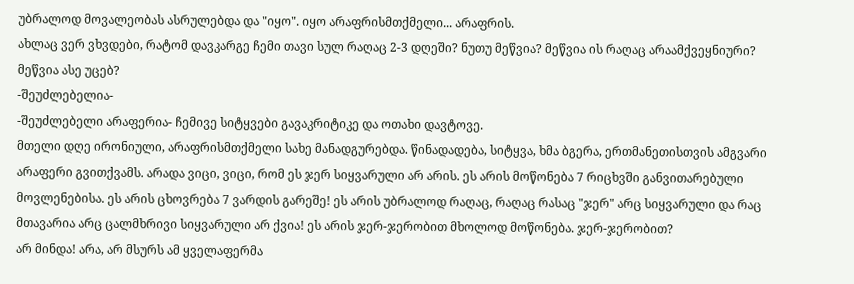უბრალოდ მოვალეობას ასრულებდა და "იყო". იყო არაფრისმთქმელი... არაფრის.
ახლაც ვერ ვხვდები, რატომ დავკარგე ჩემი თავი სულ რაღაც 2-3 დღეში? ნუთუ მეწვია? მეწვია ის რაღაც არაამქვეყნიური? მეწვია ასე უცებ?
-შეუძლებელია-
-შეუძლებელი არაფერია- ჩემივე სიტყვები გავაკრიტიკე და ოთახი დავტოვე.
მთელი დღე ირონიული, არაფრისმთქმელი სახე მანადგურებდა. წინადადება, სიტყვა, ხმა ბგერა, ერთმანეთისთვის ამგვარი არაფერი გვითქვამს. არადა ვიცი, ვიცი, რომ ეს ჯერ სიყვარული არ არის. ეს არის მოწონება 7 რიცხვში განვითარებული მოვლენებისა. ეს არის ცხოვრება 7 ვარდის გარეშე! ეს არის უბრალოდ რაღაც, რაღაც რასაც "ჯერ" არც სიყვარული და რაც მთავარია არც ცალმხრივი სიყვარული არ ქვია! ეს არის ჯერ-ჯერობით მხოლოდ მოწონება. ჯერ-ჯერობით?
არ მინდა! არა, არ მსურს ამ ყველაფერმა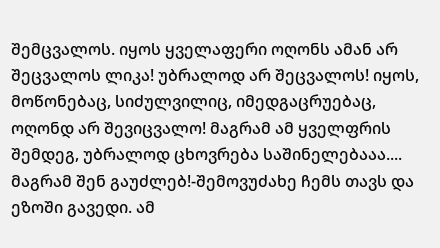შემცვალოს. იყოს ყველაფერი ოღონს ამან არ შეცვალოს ლიკა! უბრალოდ არ შეცვალოს! იყოს, მოწონებაც, სიძულვილიც, იმედგაცრუებაც, ოღონდ არ შევიცვალო! მაგრამ ამ ყველფრის შემდეგ, უბრალოდ ცხოვრება საშინელებააა.... მაგრამ შენ გაუძლებ!-შემოვუძახე ჩემს თავს და ეზოში გავედი. ამ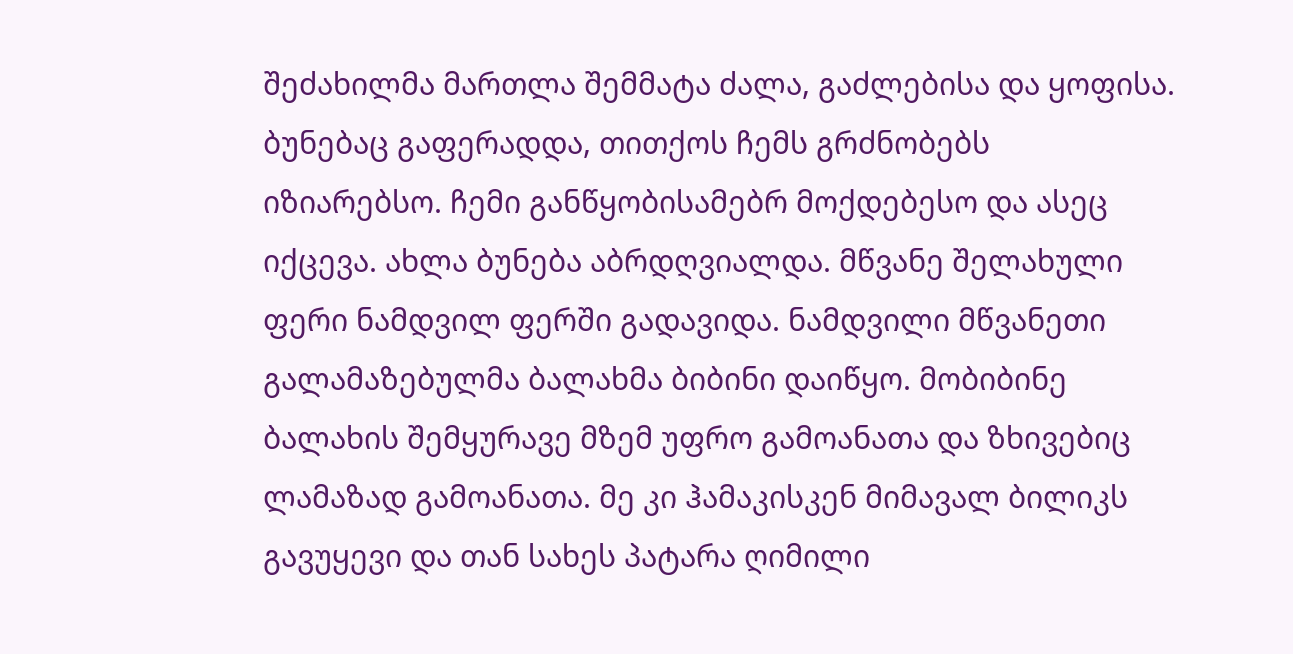შეძახილმა მართლა შემმატა ძალა, გაძლებისა და ყოფისა. ბუნებაც გაფერადდა, თითქოს ჩემს გრძნობებს იზიარებსო. ჩემი განწყობისამებრ მოქდებესო და ასეც იქცევა. ახლა ბუნება აბრდღვიალდა. მწვანე შელახული ფერი ნამდვილ ფერში გადავიდა. ნამდვილი მწვანეთი გალამაზებულმა ბალახმა ბიბინი დაიწყო. მობიბინე ბალახის შემყურავე მზემ უფრო გამოანათა და ზხივებიც ლამაზად გამოანათა. მე კი ჰამაკისკენ მიმავალ ბილიკს გავუყევი და თან სახეს პატარა ღიმილი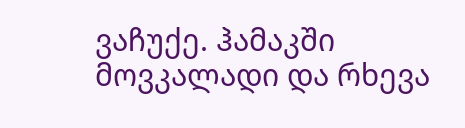ვაჩუქე. ჰამაკში მოვკალადი და რხევა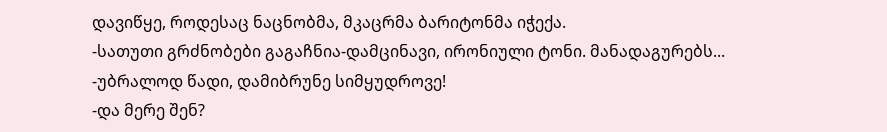დავიწყე, როდესაც ნაცნობმა, მკაცრმა ბარიტონმა იჭექა.
-სათუთი გრძნობები გაგაჩნია-დამცინავი, ირონიული ტონი. მანადაგურებს...
-უბრალოდ წადი, დამიბრუნე სიმყუდროვე!
-და მერე შენ?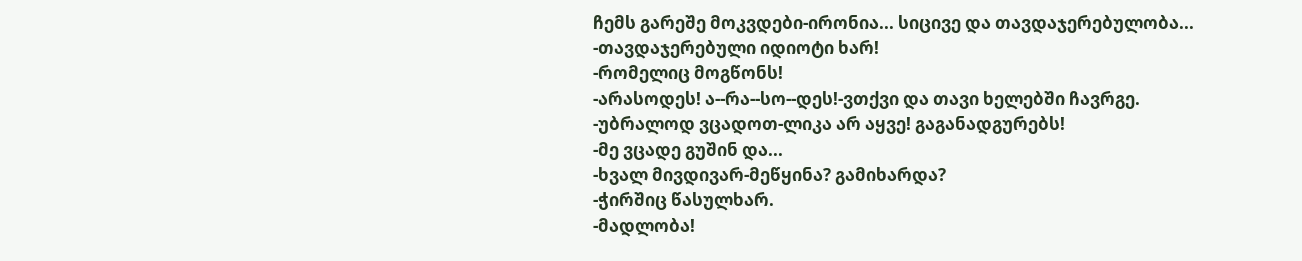ჩემს გარეშე მოკვდები-ირონია... სიცივე და თავდაჯერებულობა...
-თავდაჯერებული იდიოტი ხარ!
-რომელიც მოგწონს!
-არასოდეს! ა--რა--სო--დეს!-ვთქვი და თავი ხელებში ჩავრგე.
-უბრალოდ ვცადოთ-ლიკა არ აყვე! გაგანადგურებს!
-მე ვცადე გუშინ და...
-ხვალ მივდივარ-მეწყინა? გამიხარდა?
-ჭირშიც წასულხარ.
-მადლობა!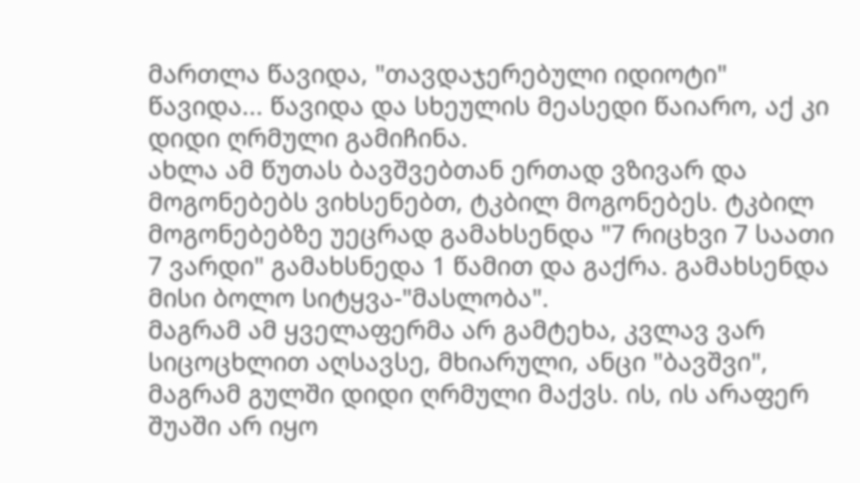მართლა წავიდა, "თავდაჯერებული იდიოტი" წავიდა... წავიდა და სხეულის მეასედი წაიარო, აქ კი დიდი ღრმული გამიჩინა.
ახლა ამ წუთას ბავშვებთან ერთად ვზივარ და მოგონებებს ვიხსენებთ, ტკბილ მოგონებეს. ტკბილ მოგონებებზე უეცრად გამახსენდა "7 რიცხვი 7 საათი 7 ვარდი" გამახსნედა 1 წამით და გაქრა. გამახსენდა მისი ბოლო სიტყვა-"მასლობა".
მაგრამ ამ ყველაფერმა არ გამტეხა, კვლავ ვარ სიცოცხლით აღსავსე, მხიარული, ანცი "ბავშვი", მაგრამ გულში დიდი ღრმული მაქვს. ის, ის არაფერ შუაში არ იყო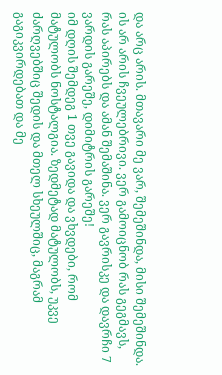და არც არის. მთავარი მე ვარ, შემეშინდა, მისი შემეშინდა. ის არ არის ჩვეულებრივი. ვერ გამოიცნობ რას გეგმავს, რას აპირებს და ამან შემაშინა. ვერ გავრისკე და დავრჩი 7 ვარდის გარეშე, დიმიტრის გარეშე!
იმ დღის შემდეგ 1 თვე გავიდა და ვხვდები, რომ მატულობს ნოსტალგია. ზედმეტად მატულობს, უკვე ძარღვებშიც შედის და მთელ სხეულშიც, მაგრამ გაგიკვირდებათ და მე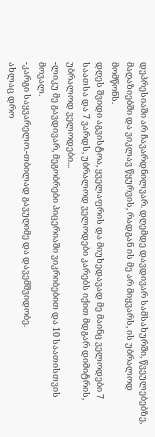დეპრესიაში არ ჩავარდნილვარ. დღემდე დავდივარ სამსახურში, წვეულებებზე, მაღაზიებში და ვიკლავ წყურვის, რადგან ის მე არ მიყვარს, ის უბრალოდ მომწონს.
დღეს შვიდი აგვისტოა, ყველაფრის და მიუხედავად მე მაინც ველოდები 7 საათსა და 7 ვარდს, უბრალოდ ველოდები კარებს იქით მდგარ დიმიტრის, უბრალოდ ველოდები...
-ლიკუ მე გავდივარ, მეგობრები პიცერიაში ვიკრიბებით და 10 საათისთვის მოვალ.
-კარგი საყვარელო.-თბილად გავუღიმე და დავემშვიდობე.
ახლაც დრო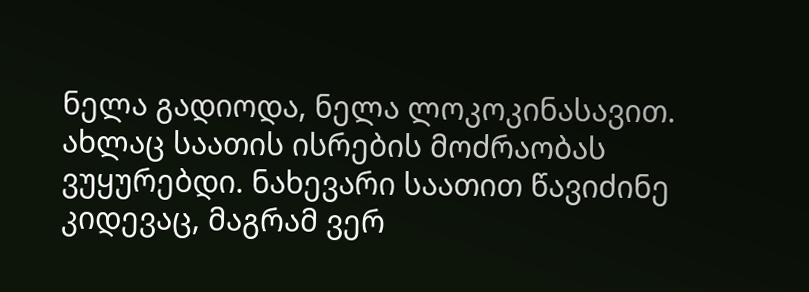ნელა გადიოდა, ნელა ლოკოკინასავით. ახლაც საათის ისრების მოძრაობას ვუყურებდი. ნახევარი საათით წავიძინე კიდევაც, მაგრამ ვერ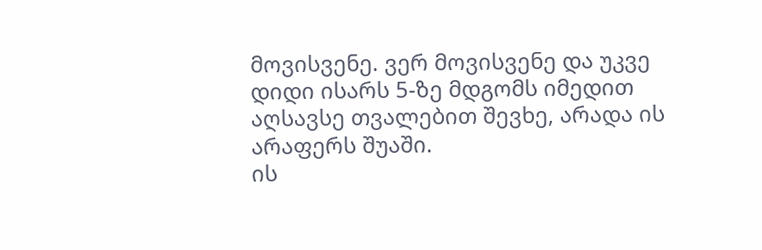მოვისვენე. ვერ მოვისვენე და უკვე დიდი ისარს 5-ზე მდგომს იმედით აღსავსე თვალებით შევხე, არადა ის არაფერს შუაში.
ის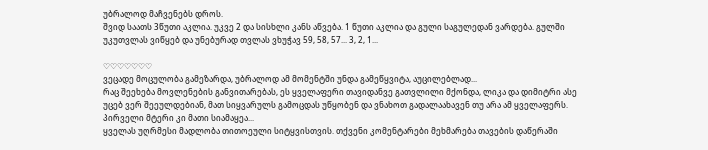უბრალოდ მაჩვენებს დროს.
შვიდ საათს 3წუთი აკლია. უკვე 2 და სისხლი კანს აწვება. 1 წუთი აკლია და გული საგულედან ვარდება. გულში უკუთვლას ვიწყებ და უნებურად თვლას ვხუჭავ 59, 58, 57... 3, 2, 1...

♡♡♡♡♡♡♡
ვეცადე მოცულობა გამეზარდა, უბრალოდ ამ მომენტში უნდა გამეწყვიტა, აუცილებლად...
რაც შეეხება მოვლენების განვითარებას, ეს ყველაფერი თავიდანვე გათვლილი მქონდა, ლიკა და დიმიტრი ასე უცებ ვერ შეეულდებიან, მათ სიყვარულს გამოცდას უწყობენ და ვნახოთ გადალაახავენ თუ არა ამ ყველაფერს. პირველი მტერი კი მათი სიამაყეა...
ყველას უღრმესი მადლობა თითოეული სიტყვისთვის. თქვენი კომენტარები მეხმარება თავების დაწერაში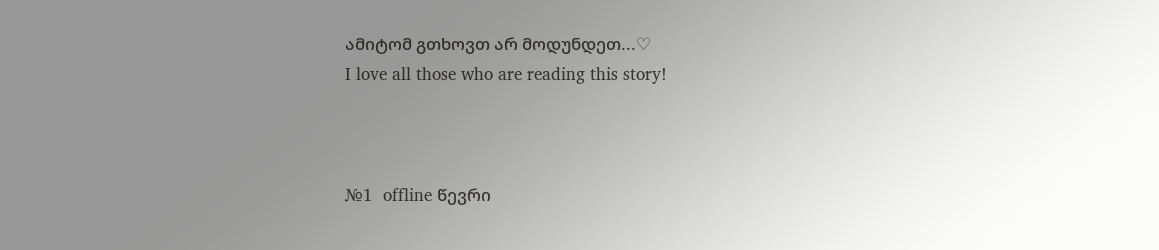ამიტომ გთხოვთ არ მოდუნდეთ...♡
I love all those who are reading this story!



№1  offline წევრი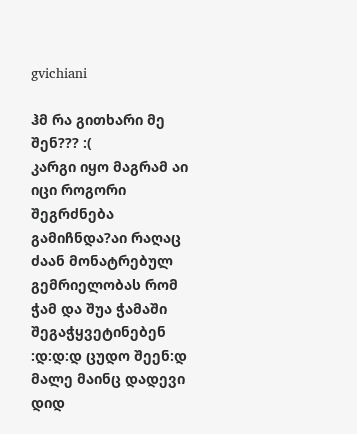gvichiani

ჰმ რა გითხარი მე შენ??? :(
კარგი იყო მაგრამ აი იცი როგორი შეგრძნება გამიჩნდა?აი რაღაც ძაან მონატრებულ გემრიელობას რომ ჭამ და შუა ჭამაში შეგაჭყვეტინებენ :დ:დ:დ ცუდო შეენ:დ
მალე მაინც დადევი დიდ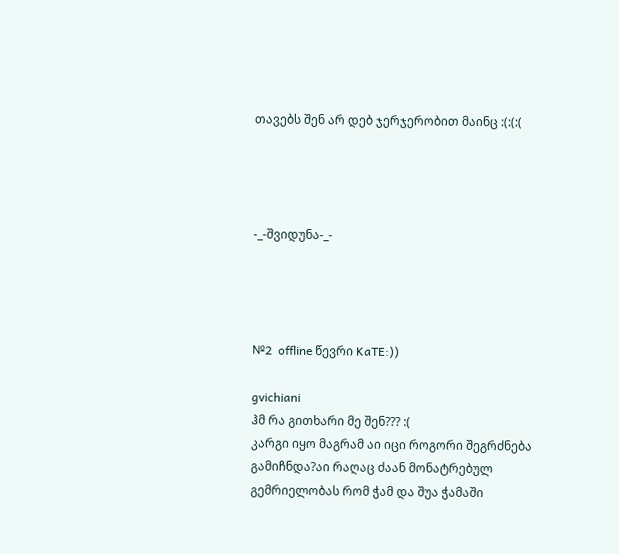თავებს შენ არ დებ ჯერჯერობით მაინც :(:(:(




-_-შვიდუნა-_-




№2  offline წევრი KaTE:))

gvichiani
ჰმ რა გითხარი მე შენ??? :(
კარგი იყო მაგრამ აი იცი როგორი შეგრძნება გამიჩნდა?აი რაღაც ძაან მონატრებულ გემრიელობას რომ ჭამ და შუა ჭამაში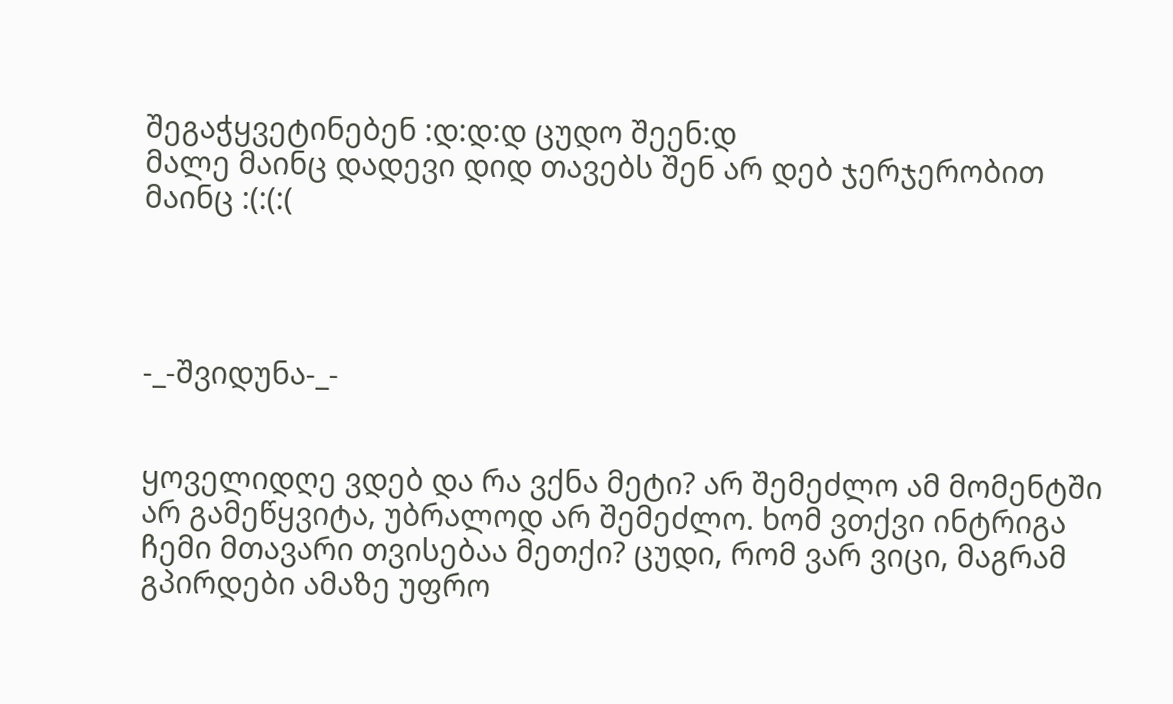შეგაჭყვეტინებენ :დ:დ:დ ცუდო შეენ:დ
მალე მაინც დადევი დიდ თავებს შენ არ დებ ჯერჯერობით მაინც :(:(:(




-_-შვიდუნა-_-


ყოველიდღე ვდებ და რა ვქნა მეტი? არ შემეძლო ამ მომენტში არ გამეწყვიტა, უბრალოდ არ შემეძლო. ხომ ვთქვი ინტრიგა ჩემი მთავარი თვისებაა მეთქი? ცუდი, რომ ვარ ვიცი, მაგრამ გპირდები ამაზე უფრო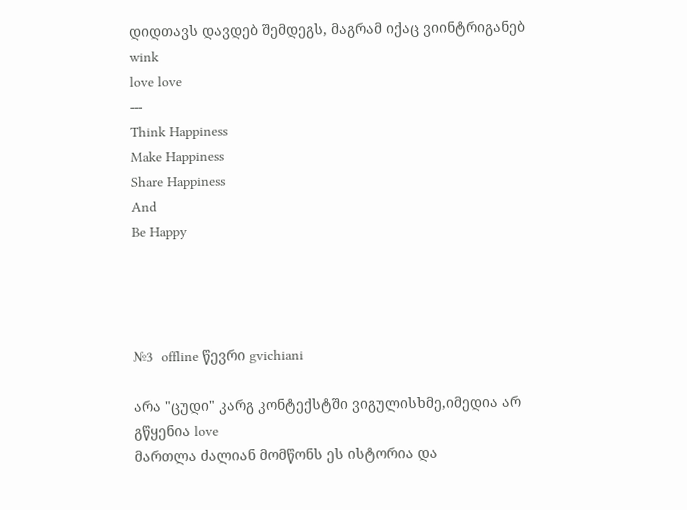დიდთავს დავდებ შემდეგს, მაგრამ იქაც ვიინტრიგანებ wink
love love
---
Think Happiness
Make Happiness
Share Happiness
And
Be Happy




№3  offline წევრი gvichiani

არა "ცუდი" კარგ კონტექსტში ვიგულისხმე,იმედია არ გწყენია love
მართლა ძალიან მომწონს ეს ისტორია და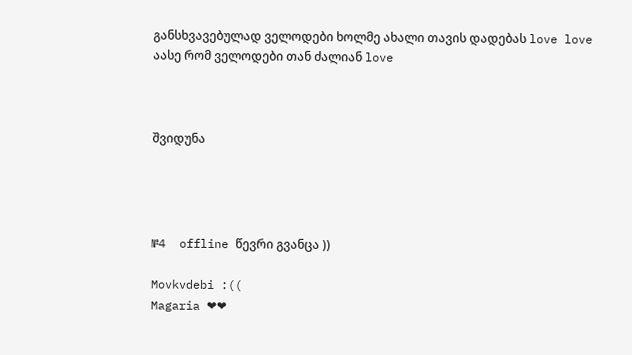განსხვავებულად ველოდები ხოლმე ახალი თავის დადებას love love აასე რომ ველოდები თან ძალიან love



შვიდუნა




№4  offline წევრი გვანცა ))

Movkvdebi :((
Magaria ❤❤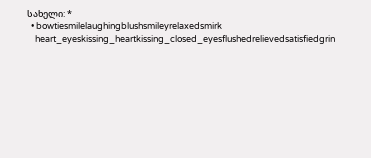სახელი: *
  • bowtiesmilelaughingblushsmileyrelaxedsmirk
    heart_eyeskissing_heartkissing_closed_eyesflushedrelievedsatisfiedgrin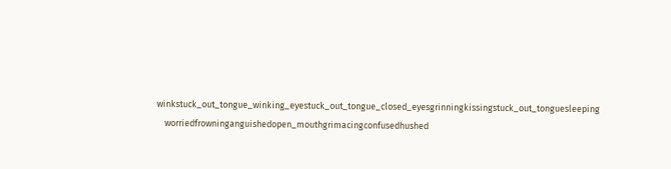winkstuck_out_tongue_winking_eyestuck_out_tongue_closed_eyesgrinningkissingstuck_out_tonguesleeping
    worriedfrowninganguishedopen_mouthgrimacingconfusedhushed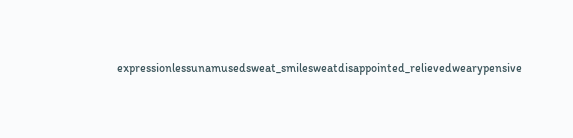expressionlessunamusedsweat_smilesweatdisappointed_relievedwearypensive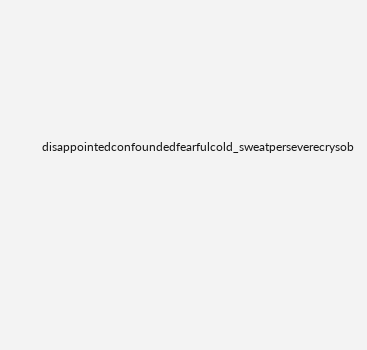disappointedconfoundedfearfulcold_sweatperseverecrysob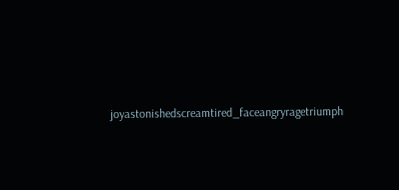joyastonishedscreamtired_faceangryragetriumph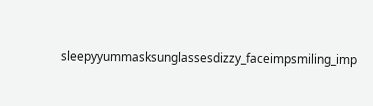sleepyyummasksunglassesdizzy_faceimpsmiling_imp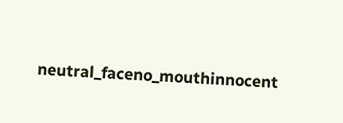neutral_faceno_mouthinnocent